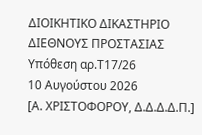ΔΙΟΙΚΗΤΙΚΟ ΔΙΚΑΣΤΗΡΙΟ ΔΙΕΘΝΟΥΣ ΠΡΟΣΤΑΣΙΑΣ
Υπόθεση αρ.Τ17/26
10 Αυγούστου 2026
[Α. ΧΡΙΣΤΟΦΟΡΟΥ, Δ.Δ.Δ.Δ.Π.]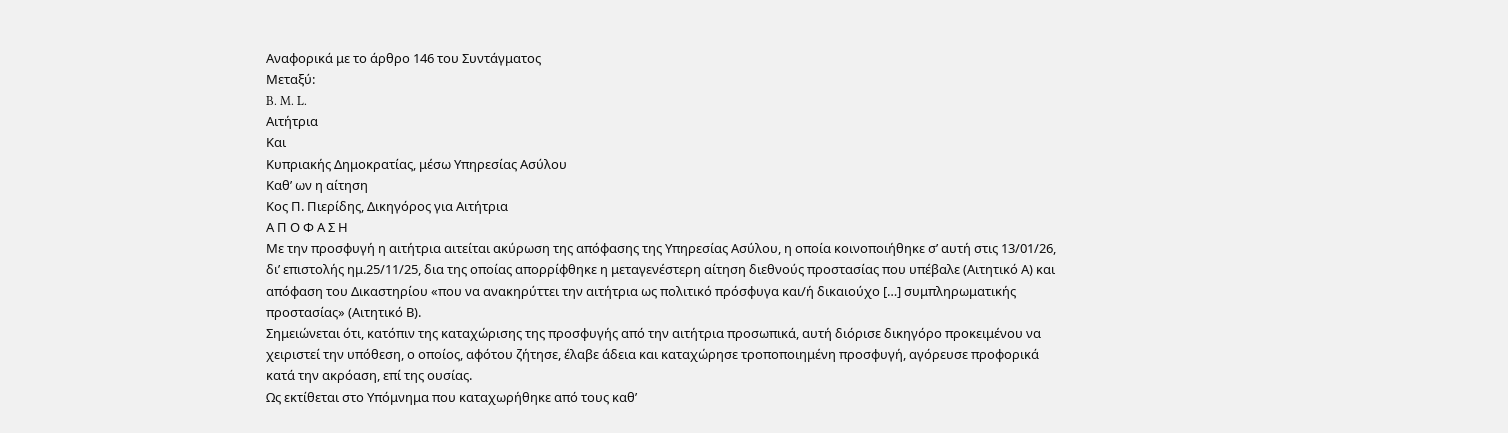Αναφορικά με το άρθρο 146 του Συντάγματος
Μεταξύ:
B. M. L.
Αιτήτρια
Και
Κυπριακής Δημοκρατίας, μέσω Υπηρεσίας Ασύλου
Καθ’ ων η αίτηση
Κος Π. Πιερίδης, Δικηγόρος για Αιτήτρια
Α Π Ο Φ Α Σ Η
Με την προσφυγή η αιτήτρια αιτείται ακύρωση της απόφασης της Υπηρεσίας Ασύλου, η οποία κοινοποιήθηκε σ’ αυτή στις 13/01/26, δι’ επιστολής ημ.25/11/25, δια της οποίας απορρίφθηκε η μεταγενέστερη αίτηση διεθνούς προστασίας που υπέβαλε (Αιτητικό Α) και απόφαση του Δικαστηρίου «που να ανακηρύττει την αιτήτρια ως πολιτικό πρόσφυγα και/ή δικαιούχο […] συμπληρωματικής προστασίας» (Αιτητικό Β).
Σημειώνεται ότι, κατόπιν της καταχώρισης της προσφυγής από την αιτήτρια προσωπικά, αυτή διόρισε δικηγόρο προκειμένου να χειριστεί την υπόθεση, ο οποίος, αφότου ζήτησε, έλαβε άδεια και καταχώρησε τροποποιημένη προσφυγή, αγόρευσε προφορικά κατά την ακρόαση, επί της ουσίας.
Ως εκτίθεται στο Υπόμνημα που καταχωρήθηκε από τους καθ’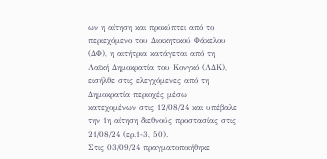ων η αίτηση και προκύπτει από το περιεχόμενο του Διοικητικού Φάκελου (ΔΦ), η αιτήτρια κατάγεται από τη Λαϊκή Δημοκρατία του Κονγκό (ΛΔΚ), εισήλθε στις ελεγχόμενες από τη Δημοκρατία περιοχές μέσω κατεχομένων στις 12/08/24 και υπέβαλε την 1η αίτηση διεθνούς προστασίας στις 21/08/24 (ερ.1-3, 50).
Στις 03/09/24 πραγματοποιήθηκε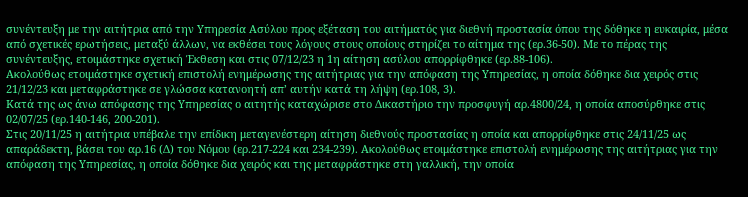συνέντευξη με την αιτήτρια από την Υπηρεσία Ασύλου προς εξέταση του αιτήματός για διεθνή προστασία όπου της δόθηκε η ευκαιρία, μέσα από σχετικές ερωτήσεις, μεταξύ άλλων, να εκθέσει τους λόγους στους οποίους στηρίζει το αίτημα της (ερ.36-50). Με το πέρας της συνέντευξης, ετοιμάστηκε σχετική Έκθεση και στις 07/12/23 η 1η αίτηση ασύλου απορρίφθηκε (ερ.88-106).
Ακολούθως ετοιμάστηκε σχετική επιστολή ενημέρωσης της αιτήτριας για την απόφαση της Υπηρεσίας, η οποία δόθηκε δια χειρός στις 21/12/23 και μεταφράστηκε σε γλώσσα κατανοητή απ’ αυτήν κατά τη λήψη (ερ.108, 3).
Κατά της ως άνω απόφασης της Υπηρεσίας ο αιτητής καταχώρισε στο Δικαστήριο την προσφυγή αρ.4800/24, η οποία αποσύρθηκε στις 02/07/25 (ερ.140-146, 200-201).
Στις 20/11/25 η αιτήτρια υπέβαλε την επίδικη μεταγενέστερη αίτηση διεθνούς προστασίας η οποία και απορρίφθηκε στις 24/11/25 ως απαράδεκτη, βάσει του αρ.16 (Δ) του Νόμου (ερ.217-224 και 234-239). Ακολούθως ετοιμάστηκε επιστολή ενημέρωσης της αιτήτριας για την απόφαση της Υπηρεσίας, η οποία δόθηκε δια χειρός και της μεταφράστηκε στη γαλλική, την οποία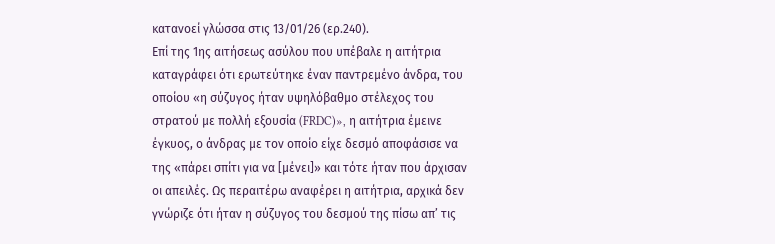κατανοεί γλώσσα στις 13/01/26 (ερ.240).
Επί της 1ης αιτήσεως ασύλου που υπέβαλε η αιτήτρια καταγράφει ότι ερωτεύτηκε έναν παντρεμένο άνδρα, του οποίου «η σύζυγος ήταν υψηλόβαθμο στέλεχος του στρατού με πολλή εξουσία (FRDC)», η αιτήτρια έμεινε έγκυος, ο άνδρας με τον οποίο είχε δεσμό αποφάσισε να της «πάρει σπίτι για να [μένει]» και τότε ήταν που άρχισαν οι απειλές. Ως περαιτέρω αναφέρει η αιτήτρια, αρχικά δεν γνώριζε ότι ήταν η σύζυγος του δεσμού της πίσω απ’ τις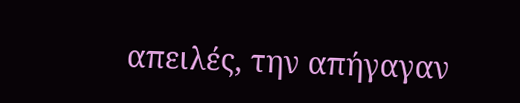απειλές, την απήγαγαν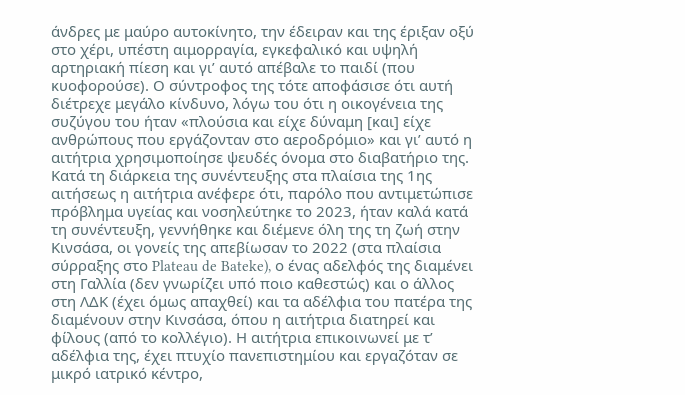άνδρες με μαύρο αυτοκίνητο, την έδειραν και της έριξαν οξύ στο χέρι, υπέστη αιμορραγία, εγκεφαλικό και υψηλή αρτηριακή πίεση και γι’ αυτό απέβαλε το παιδί (που κυοφορούσε). Ο σύντροφος της τότε αποφάσισε ότι αυτή διέτρεχε μεγάλο κίνδυνο, λόγω του ότι η οικογένεια της συζύγου του ήταν «πλούσια και είχε δύναμη [και] είχε ανθρώπους που εργάζονταν στο αεροδρόμιο» και γι’ αυτό η αιτήτρια χρησιμοποίησε ψευδές όνομα στο διαβατήριο της.
Κατά τη διάρκεια της συνέντευξης στα πλαίσια της 1ης αιτήσεως η αιτήτρια ανέφερε ότι, παρόλο που αντιμετώπισε πρόβλημα υγείας και νοσηλεύτηκε το 2023, ήταν καλά κατά τη συνέντευξη, γεννήθηκε και διέμενε όλη της τη ζωή στην Κινσάσα, οι γονείς της απεβίωσαν το 2022 (στα πλαίσια σύρραξης στο Plateau de Bateke), ο ένας αδελφός της διαμένει στη Γαλλία (δεν γνωρίζει υπό ποιο καθεστώς) και ο άλλος στη ΛΔΚ (έχει όμως απαχθεί) και τα αδέλφια του πατέρα της διαμένουν στην Κινσάσα, όπου η αιτήτρια διατηρεί και φίλους (από το κολλέγιο). Η αιτήτρια επικοινωνεί με τ’ αδέλφια της, έχει πτυχίο πανεπιστημίου και εργαζόταν σε μικρό ιατρικό κέντρο,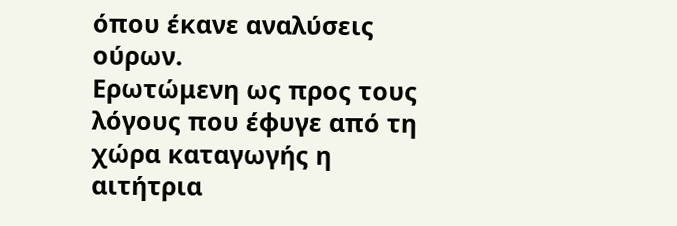όπου έκανε αναλύσεις ούρων.
Ερωτώμενη ως προς τους λόγους που έφυγε από τη χώρα καταγωγής η αιτήτρια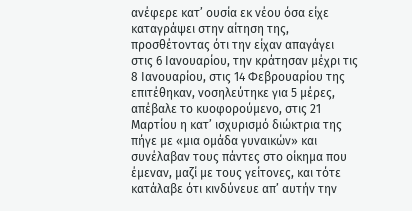ανέφερε κατ’ ουσία εκ νέου όσα είχε καταγράψει στην αίτηση της, προσθέτοντας ότι την είχαν απαγάγει στις 6 Ιανουαρίου, την κράτησαν μέχρι τις 8 Ιανουαρίου, στις 14 Φεβρουαρίου της επιτέθηκαν, νοσηλεύτηκε για 5 μέρες, απέβαλε το κυοφορούμενο, στις 21 Μαρτίου η κατ’ ισχυρισμό διώκτρια της πήγε με «μια ομάδα γυναικών» και συνέλαβαν τους πάντες στο οίκημα που έμεναν, μαζί με τους γείτονες, και τότε κατάλαβε ότι κινδύνευε απ’ αυτήν την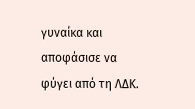γυναίκα και αποφάσισε να φύγει από τη ΛΔΚ.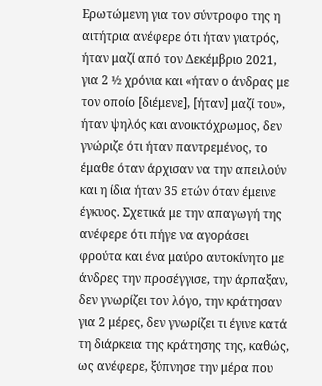Ερωτώμενη για τον σύντροφο της η αιτήτρια ανέφερε ότι ήταν γιατρός, ήταν μαζί από τον Δεκέμβριο 2021, για 2 ½ χρόνια και «ήταν ο άνδρας με τον οποίο [διέμενε], [ήταν] μαζί του», ήταν ψηλός και ανοικτόχρωμος, δεν γνώριζε ότι ήταν παντρεμένος, το έμαθε όταν άρχισαν να την απειλούν και η ίδια ήταν 35 ετών όταν έμεινε έγκυος. Σχετικά με την απαγωγή της ανέφερε ότι πήγε να αγοράσει φρούτα και ένα μαύρο αυτοκίνητο με άνδρες την προσέγγισε, την άρπαξαν, δεν γνωρίζει τον λόγο, την κράτησαν για 2 μέρες, δεν γνωρίζει τι έγινε κατά τη διάρκεια της κράτησης της, καθώς, ως ανέφερε, ξύπνησε την μέρα που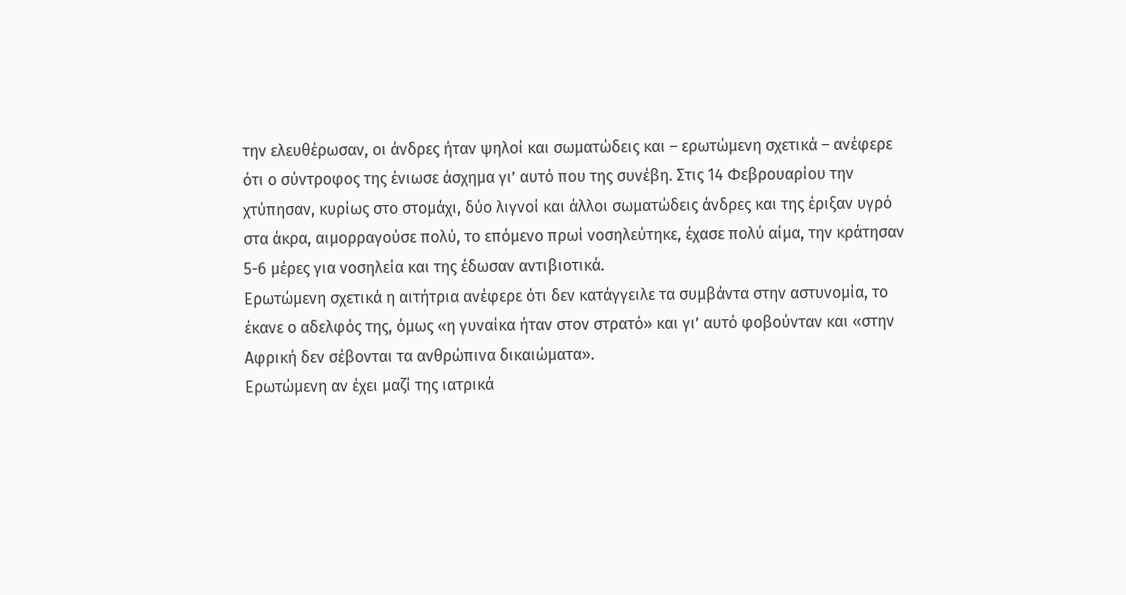την ελευθέρωσαν, οι άνδρες ήταν ψηλοί και σωματώδεις και – ερωτώμενη σχετικά – ανέφερε ότι ο σύντροφος της ένιωσε άσχημα γι’ αυτό που της συνέβη. Στις 14 Φεβρουαρίου την χτύπησαν, κυρίως στο στομάχι, δύο λιγνοί και άλλοι σωματώδεις άνδρες και της έριξαν υγρό στα άκρα, αιμορραγούσε πολύ, το επόμενο πρωί νοσηλεύτηκε, έχασε πολύ αίμα, την κράτησαν 5-6 μέρες για νοσηλεία και της έδωσαν αντιβιοτικά.
Ερωτώμενη σχετικά η αιτήτρια ανέφερε ότι δεν κατάγγειλε τα συμβάντα στην αστυνομία, το έκανε ο αδελφός της, όμως «η γυναίκα ήταν στον στρατό» και γι’ αυτό φοβούνταν και «στην Αφρική δεν σέβονται τα ανθρώπινα δικαιώματα».
Ερωτώμενη αν έχει μαζί της ιατρικά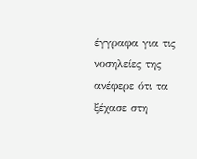έγγραφα για τις νοσηλείες της ανέφερε ότι τα ξέχασε στη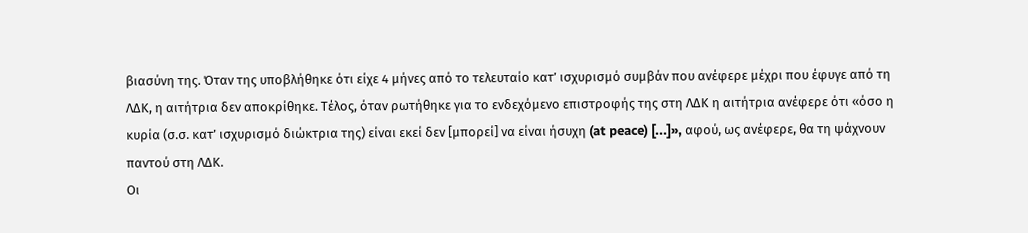βιασύνη της. Όταν της υποβλήθηκε ότι είχε 4 μήνες από το τελευταίο κατ’ ισχυρισμό συμβάν που ανέφερε μέχρι που έφυγε από τη ΛΔΚ, η αιτήτρια δεν αποκρίθηκε. Τέλος, όταν ρωτήθηκε για το ενδεχόμενο επιστροφής της στη ΛΔΚ η αιτήτρια ανέφερε ότι «όσο η κυρία (σ.σ. κατ’ ισχυρισμό διώκτρια της) είναι εκεί δεν [μπορεί] να είναι ήσυχη (at peace) [...]», αφού, ως ανέφερε, θα τη ψάχνουν παντού στη ΛΔΚ.
Οι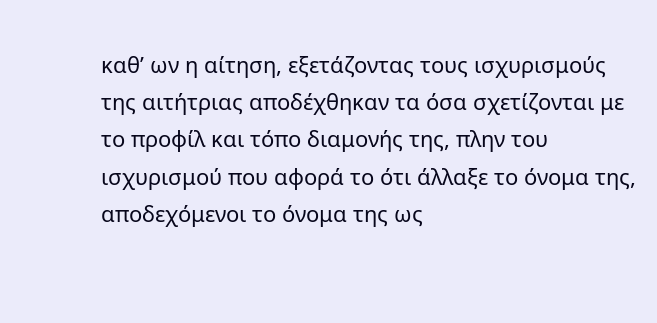καθ’ ων η αίτηση, εξετάζοντας τους ισχυρισμούς της αιτήτριας αποδέχθηκαν τα όσα σχετίζονται με το προφίλ και τόπο διαμονής της, πλην του ισχυρισμού που αφορά το ότι άλλαξε το όνομα της, αποδεχόμενοι το όνομα της ως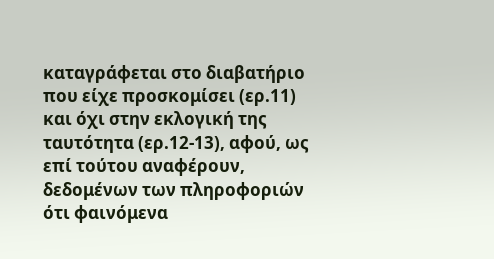καταγράφεται στο διαβατήριο που είχε προσκομίσει (ερ.11) και όχι στην εκλογική της ταυτότητα (ερ.12-13), αφού, ως επί τούτου αναφέρουν, δεδομένων των πληροφοριών ότι φαινόμενα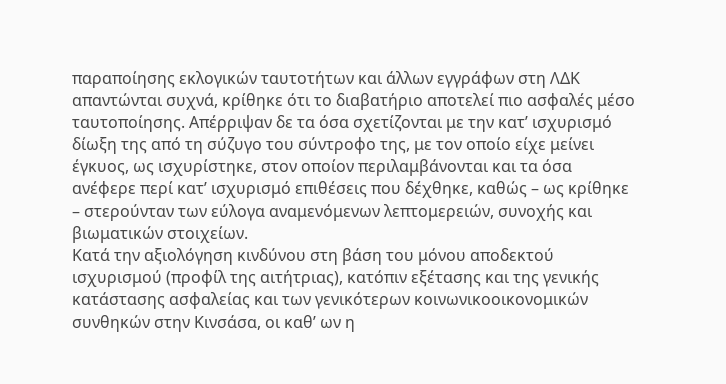παραποίησης εκλογικών ταυτοτήτων και άλλων εγγράφων στη ΛΔΚ απαντώνται συχνά, κρίθηκε ότι το διαβατήριο αποτελεί πιο ασφαλές μέσο ταυτοποίησης. Απέρριψαν δε τα όσα σχετίζονται με την κατ’ ισχυρισμό δίωξη της από τη σύζυγο του σύντροφο της, με τον οποίο είχε μείνει έγκυος, ως ισχυρίστηκε, στον οποίον περιλαμβάνονται και τα όσα ανέφερε περί κατ’ ισχυρισμό επιθέσεις που δέχθηκε, καθώς – ως κρίθηκε – στερούνταν των εύλογα αναμενόμενων λεπτομερειών, συνοχής και βιωματικών στοιχείων.
Κατά την αξιολόγηση κινδύνου στη βάση του μόνου αποδεκτού ισχυρισμού (προφίλ της αιτήτριας), κατόπιν εξέτασης και της γενικής κατάστασης ασφαλείας και των γενικότερων κοινωνικοοικονομικών συνθηκών στην Κινσάσα, οι καθ’ ων η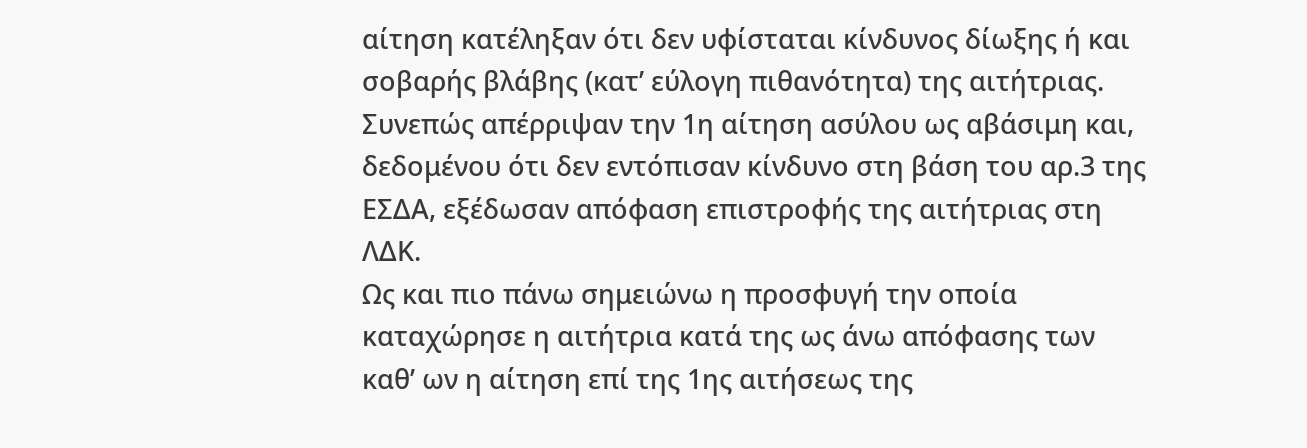αίτηση κατέληξαν ότι δεν υφίσταται κίνδυνος δίωξης ή και σοβαρής βλάβης (κατ’ εύλογη πιθανότητα) της αιτήτριας.
Συνεπώς απέρριψαν την 1η αίτηση ασύλου ως αβάσιμη και, δεδομένου ότι δεν εντόπισαν κίνδυνο στη βάση του αρ.3 της ΕΣΔΑ, εξέδωσαν απόφαση επιστροφής της αιτήτριας στη ΛΔΚ.
Ως και πιο πάνω σημειώνω η προσφυγή την οποία καταχώρησε η αιτήτρια κατά της ως άνω απόφασης των καθ’ ων η αίτηση επί της 1ης αιτήσεως της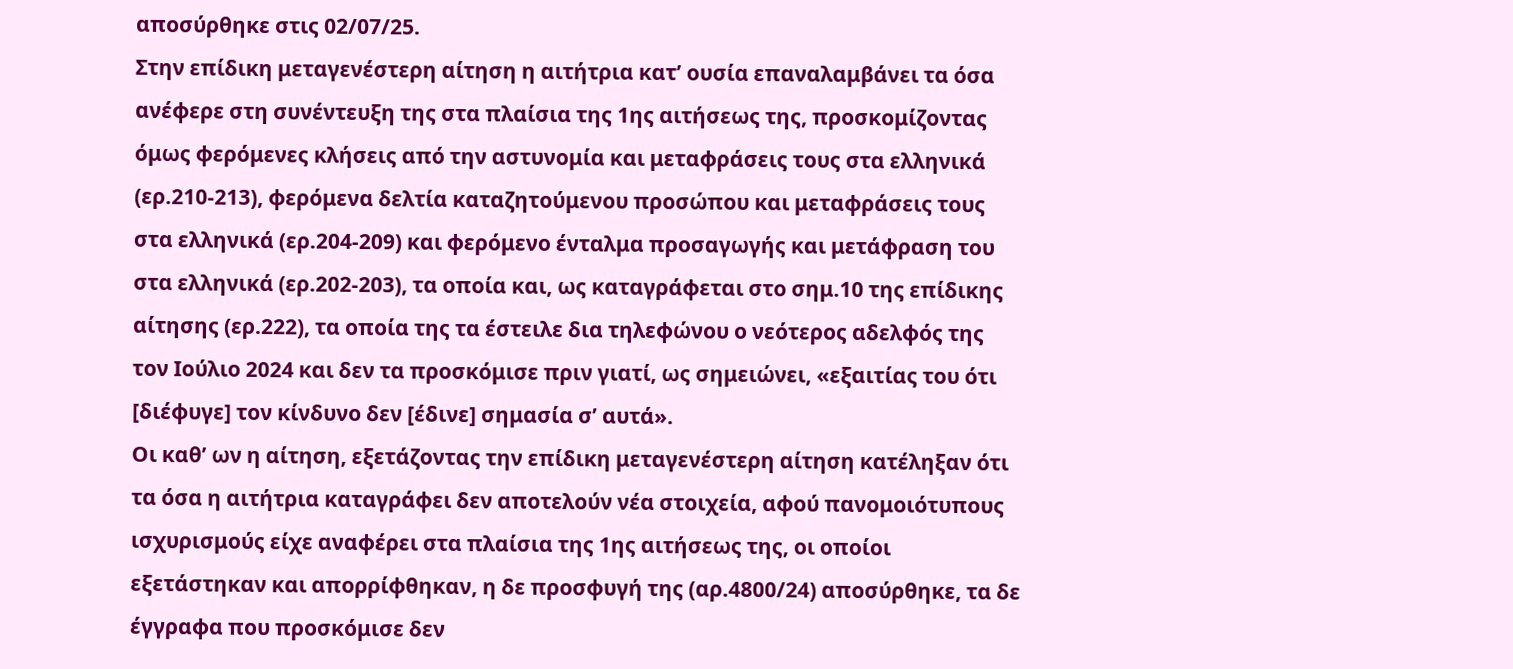αποσύρθηκε στις 02/07/25.
Στην επίδικη μεταγενέστερη αίτηση η αιτήτρια κατ’ ουσία επαναλαμβάνει τα όσα ανέφερε στη συνέντευξη της στα πλαίσια της 1ης αιτήσεως της, προσκομίζοντας όμως φερόμενες κλήσεις από την αστυνομία και μεταφράσεις τους στα ελληνικά (ερ.210-213), φερόμενα δελτία καταζητούμενου προσώπου και μεταφράσεις τους στα ελληνικά (ερ.204-209) και φερόμενο ένταλμα προσαγωγής και μετάφραση του στα ελληνικά (ερ.202-203), τα οποία και, ως καταγράφεται στο σημ.10 της επίδικης αίτησης (ερ.222), τα οποία της τα έστειλε δια τηλεφώνου ο νεότερος αδελφός της τον Ιούλιο 2024 και δεν τα προσκόμισε πριν γιατί, ως σημειώνει, «εξαιτίας του ότι [διέφυγε] τον κίνδυνο δεν [έδινε] σημασία σ’ αυτά».
Οι καθ’ ων η αίτηση, εξετάζοντας την επίδικη μεταγενέστερη αίτηση κατέληξαν ότι τα όσα η αιτήτρια καταγράφει δεν αποτελούν νέα στοιχεία, αφού πανομοιότυπους ισχυρισμούς είχε αναφέρει στα πλαίσια της 1ης αιτήσεως της, οι οποίοι εξετάστηκαν και απορρίφθηκαν, η δε προσφυγή της (αρ.4800/24) αποσύρθηκε, τα δε έγγραφα που προσκόμισε δεν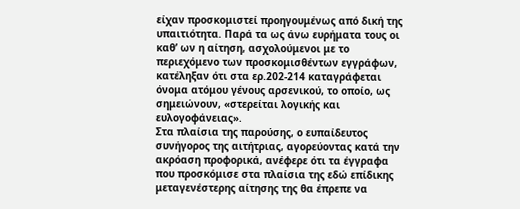είχαν προσκομιστεί προηγουμένως από δική της υπαιτιότητα. Παρά τα ως άνω ευρήματα τους οι καθ’ ων η αίτηση, ασχολούμενοι με το περιεχόμενο των προσκομισθέντων εγγράφων, κατέληξαν ότι στα ερ.202-214 καταγράφεται όνομα ατόμου γένους αρσενικού, το οποίο, ως σημειώνουν, «στερείται λογικής και ευλογοφάνειας».
Στα πλαίσια της παρούσης, ο ευπαίδευτος συνήγορος της αιτήτριας, αγορεύοντας κατά την ακρόαση προφορικά, ανέφερε ότι τα έγγραφα που προσκόμισε στα πλαίσια της εδώ επίδικης μεταγενέστερης αίτησης της θα έπρεπε να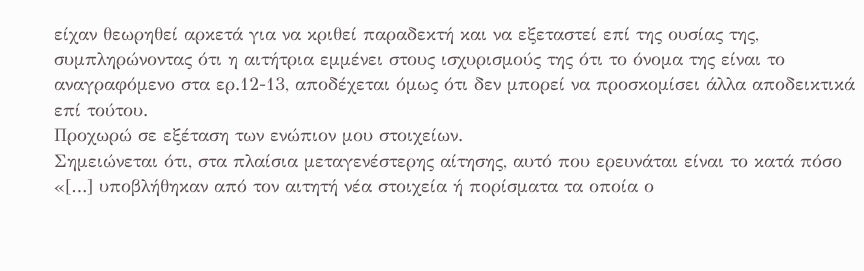είχαν θεωρηθεί αρκετά για να κριθεί παραδεκτή και να εξεταστεί επί της ουσίας της, συμπληρώνοντας ότι η αιτήτρια εμμένει στους ισχυρισμούς της ότι το όνομα της είναι το αναγραφόμενο στα ερ.12-13, αποδέχεται όμως ότι δεν μπορεί να προσκομίσει άλλα αποδεικτικά επί τούτου.
Προχωρώ σε εξέταση των ενώπιον μου στοιχείων.
Σημειώνεται ότι, στα πλαίσια μεταγενέστερης αίτησης, αυτό που ερευνάται είναι το κατά πόσο «[…] υποβλήθηκαν από τον αιτητή νέα στοιχεία ή πορίσματα τα οποία ο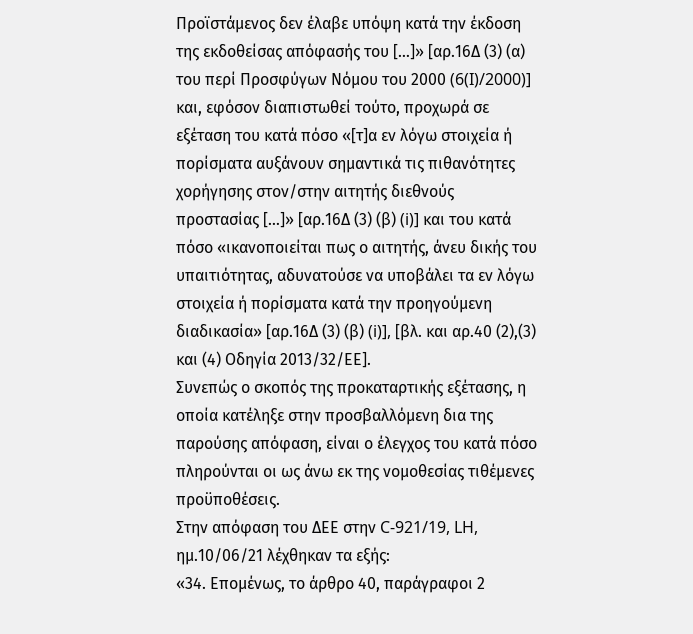Προϊστάμενος δεν έλαβε υπόψη κατά την έκδοση της εκδοθείσας απόφασής του […]» [αρ.16Δ (3) (α) του περί Προσφύγων Νόμου του 2000 (6(I)/2000)] και, εφόσον διαπιστωθεί τούτο, προχωρά σε εξέταση του κατά πόσο «[τ]α εν λόγω στοιχεία ή πορίσματα αυξάνουν σημαντικά τις πιθανότητες χορήγησης στον/στην αιτητής διεθνούς προστασίας […]» [αρ.16Δ (3) (β) (i)] και του κατά πόσο «ικανοποιείται πως ο αιτητής, άνευ δικής του υπαιτιότητας, αδυνατούσε να υποβάλει τα εν λόγω στοιχεία ή πορίσματα κατά την προηγούμενη διαδικασία» [αρ.16Δ (3) (β) (i)], [βλ. και αρ.40 (2),(3) και (4) Οδηγία 2013/32/ΕΕ].
Συνεπώς ο σκοπός της προκαταρτικής εξέτασης, η οποία κατέληξε στην προσβαλλόμενη δια της παρούσης απόφαση, είναι ο έλεγχος του κατά πόσο πληρούνται οι ως άνω εκ της νομοθεσίας τιθέμενες προϋποθέσεις.
Στην απόφαση του ΔΕΕ στην C-921/19, LH, ημ.10/06/21 λέχθηκαν τα εξής:
«34. Επομένως, το άρθρο 40, παράγραφοι 2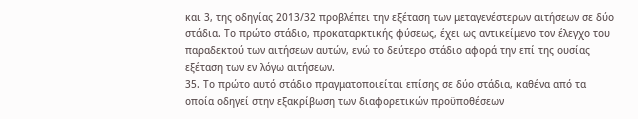και 3, της οδηγίας 2013/32 προβλέπει την εξέταση των μεταγενέστερων αιτήσεων σε δύο στάδια. Το πρώτο στάδιο, προκαταρκτικής φύσεως, έχει ως αντικείμενο τον έλεγχο του παραδεκτού των αιτήσεων αυτών, ενώ το δεύτερο στάδιο αφορά την επί της ουσίας εξέταση των εν λόγω αιτήσεων.
35. Το πρώτο αυτό στάδιο πραγματοποιείται επίσης σε δύο στάδια, καθένα από τα οποία οδηγεί στην εξακρίβωση των διαφορετικών προϋποθέσεων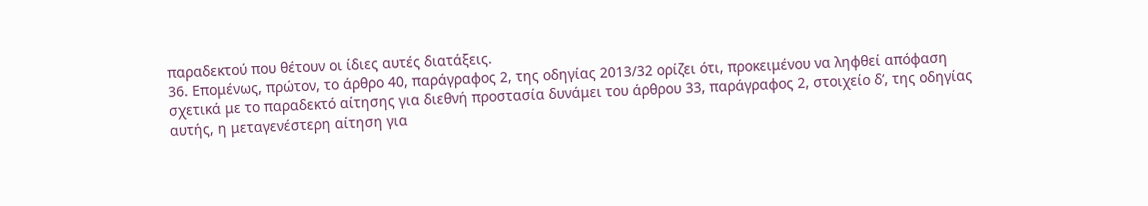παραδεκτού που θέτουν οι ίδιες αυτές διατάξεις.
36. Επομένως, πρώτον, το άρθρο 40, παράγραφος 2, της οδηγίας 2013/32 ορίζει ότι, προκειμένου να ληφθεί απόφαση σχετικά με το παραδεκτό αίτησης για διεθνή προστασία δυνάμει του άρθρου 33, παράγραφος 2, στοιχείο δʹ, της οδηγίας αυτής, η μεταγενέστερη αίτηση για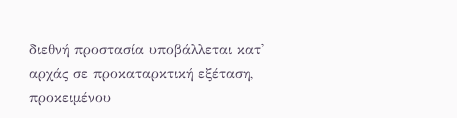διεθνή προστασία υποβάλλεται κατ' αρχάς σε προκαταρκτική εξέταση, προκειμένου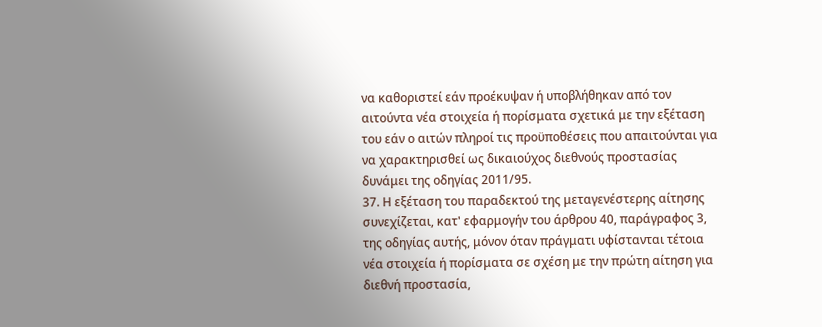να καθοριστεί εάν προέκυψαν ή υποβλήθηκαν από τον αιτούντα νέα στοιχεία ή πορίσματα σχετικά με την εξέταση του εάν ο αιτών πληροί τις προϋποθέσεις που απαιτούνται για να χαρακτηρισθεί ως δικαιούχος διεθνούς προστασίας δυνάμει της οδηγίας 2011/95.
37. Η εξέταση του παραδεκτού της μεταγενέστερης αίτησης συνεχίζεται, κατ' εφαρμογήν του άρθρου 40, παράγραφος 3, της οδηγίας αυτής, μόνον όταν πράγματι υφίστανται τέτοια νέα στοιχεία ή πορίσματα σε σχέση με την πρώτη αίτηση για διεθνή προστασία,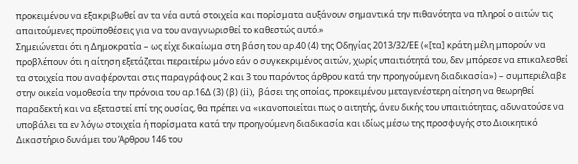προκειμένου να εξακριβωθεί αν τα νέα αυτά στοιχεία και πορίσματα αυξάνουν σημαντικά την πιθανότητα να πληροί ο αιτών τις απαιτούμενες προϋποθέσεις για να του αναγνωρισθεί το καθεστώς αυτό.»
Σημειώνεται ότι η Δημοκρατία – ως είχε δικαίωμα στη βάση του αρ.40 (4) της Οδηγίας 2013/32/ΕΕ («[τα] κράτη μέλη μπορούν να προβλέπουν ότι η αίτηση εξετάζεται περαιτέρω μόνο εάν ο συγκεκριμένος αιτών, χωρίς υπαιτιότητά του, δεν μπόρεσε να επικαλεσθεί τα στοιχεία που αναφέρονται στις παραγράφους 2 και 3 του παρόντος άρθρου κατά την προηγούμενη διαδικασία») – συμπεριέλαβε στην οικεία νομοθεσία την πρόνοια του αρ.16Δ (3) (β) (ii), βάσει της οποίας, προκειμένου μεταγενέστερη αίτηση να θεωρηθεί παραδεκτή και να εξεταστεί επί της ουσίας, θα πρέπει να «ικανοποιείται πως ο αιτητής, άνευ δικής του υπαιτιότητας, αδυνατούσε να υποβάλει τα εν λόγω στοιχεία ή πορίσματα κατά την προηγούμενη διαδικασία και ιδίως μέσω της προσφυγής στο Διοικητικό Δικαστήριο δυνάμει του Άρθρου 146 του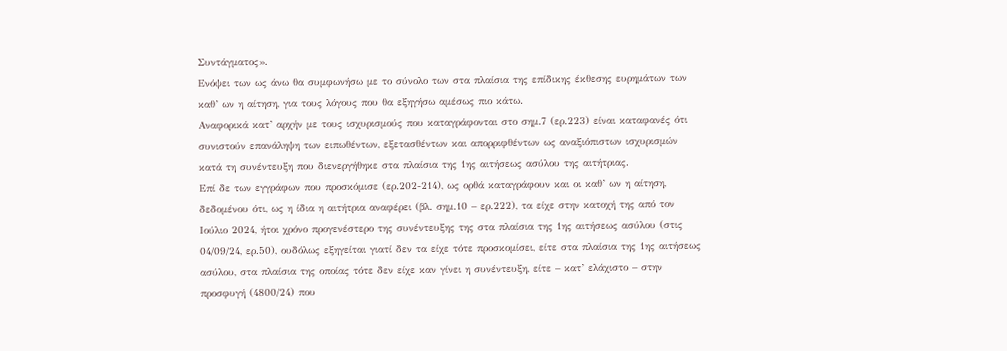Συντάγματος».
Ενόψει των ως άνω θα συμφωνήσω με το σύνολο των στα πλαίσια της επίδικης έκθεσης ευρημάτων των καθ’ ων η αίτηση, για τους λόγους που θα εξηγήσω αμέσως πιο κάτω.
Αναφορικά κατ’ αρχήν με τους ισχυρισμούς που καταγράφονται στο σημ.7 (ερ.223) είναι καταφανές ότι συνιστούν επανάληψη των ειπωθέντων, εξετασθέντων και απορριφθέντων ως αναξιόπιστων ισχυρισμών κατά τη συνέντευξη που διενεργήθηκε στα πλαίσια της 1ης αιτήσεως ασύλου της αιτήτριας.
Επί δε των εγγράφων που προσκόμισε (ερ.202-214), ως ορθά καταγράφουν και οι καθ’ ων η αίτηση, δεδομένου ότι, ως η ίδια η αιτήτρια αναφέρει (βλ. σημ.10 – ερ.222), τα είχε στην κατοχή της από τον Ιούλιο 2024, ήτοι χρόνο προγενέστερο της συνέντευξης της στα πλαίσια της 1ης αιτήσεως ασύλου (στις 04/09/24, ερ.50), ουδόλως εξηγείται γιατί δεν τα είχε τότε προσκομίσει, είτε στα πλαίσια της 1ης αιτήσεως ασύλου, στα πλαίσια της οποίας τότε δεν είχε καν γίνει η συνέντευξη, είτε – κατ’ ελάχιστο – στην προσφυγή (4800/24) που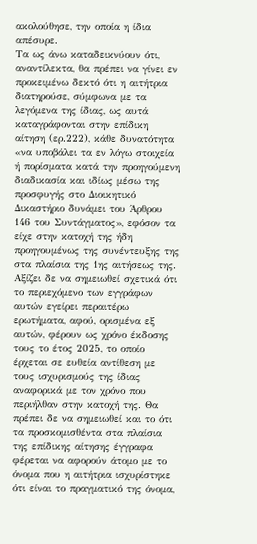ακολούθησε, την οποία η ίδια απέσυρε.
Τα ως άνω καταδεικνύουν ότι, αναντίλεκτα, θα πρέπει να γίνει εν προκειμένω δεκτό ότι η αιτήτρια διατηρούσε, σύμφωνα με τα λεγόμενα της ίδιας, ως αυτά καταγράφονται στην επίδικη αίτηση (ερ.222), κάθε δυνατότητα «να υποβάλει τα εν λόγω στοιχεία ή πορίσματα κατά την προηγούμενη διαδικασία και ιδίως μέσω της προσφυγής στο Διοικητικό Δικαστήριο δυνάμει του Άρθρου 146 του Συντάγματος», εφόσον τα είχε στην κατοχή της ήδη προηγουμένως της συνέντευξης της στα πλαίσια της 1ης αιτήσεως της.
Αξίζει δε να σημειωθεί σχετικά ότι το περιεχόμενο των εγγράφων αυτών εγείρει περαιτέρω ερωτήματα, αφού, ορισμένα εξ αυτών, φέρουν ως χρόνο έκδοσης τους το έτος 2025, το οποίο έρχεται σε ευθεία αντίθεση με τους ισχυρισμούς της ίδιας αναφορικά με τον χρόνο που περιήλθαν στην κατοχή της. Θα πρέπει δε να σημειωθεί και το ότι τα προσκομισθέντα στα πλαίσια της επίδικης αίτησης έγγραφα φέρεται να αφορούν άτομο με το όνομα που η αιτήτρια ισχυρίστηκε ότι είναι το πραγματικό της όνομα,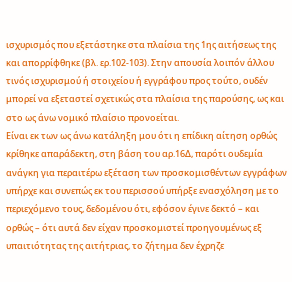ισχυρισμός που εξετάστηκε στα πλαίσια της 1ης αιτήσεως της και απορρίφθηκε (βλ. ερ.102-103). Στην απουσία λοιπόν άλλου τινός ισχυρισμού ή στοιχείου ή εγγράφου προς τούτο, ουδέν μπορεί να εξεταστεί σχετικώς στα πλαίσια της παρούσης, ως και στο ως άνω νομικό πλαίσιο προνοείται.
Είναι εκ των ως άνω κατάληξη μου ότι η επίδικη αίτηση ορθώς κρίθηκε απαράδεκτη, στη βάση του αρ.16Δ, παρότι ουδεμία ανάγκη για περαιτέρω εξέταση των προσκομισθέντων εγγράφων υπήρχε και συνεπώς εκ του περισσού υπήρξε ενασχόληση με το περιεχόμενο τους, δεδομένου ότι, εφόσον έγινε δεκτό – και ορθώς – ότι αυτά δεν είχαν προσκομιστεί προηγουμένως εξ υπαιτιότητας της αιτήτριας, το ζήτημα δεν έχρηζε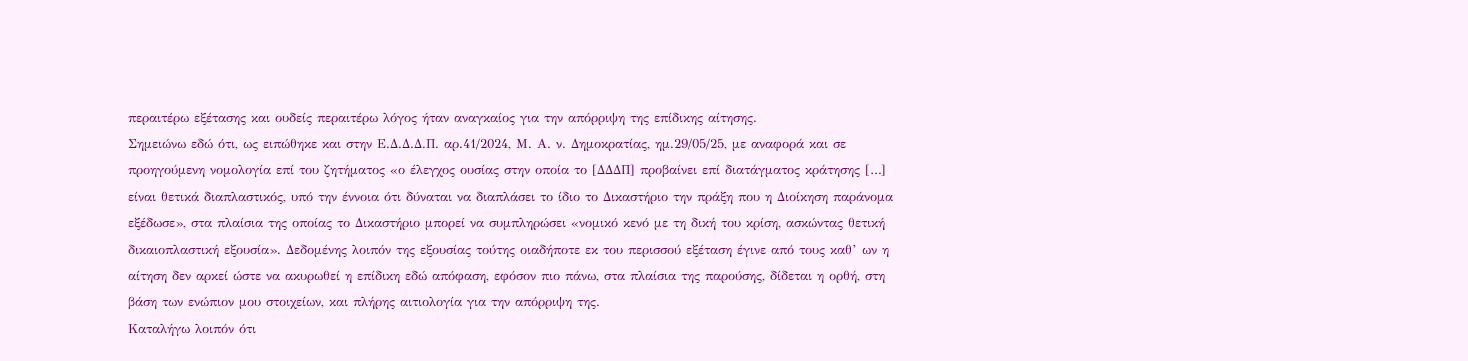περαιτέρω εξέτασης και ουδείς περαιτέρω λόγος ήταν αναγκαίος για την απόρριψη της επίδικης αίτησης.
Σημειώνω εδώ ότι, ως ειπώθηκε και στην Ε.Δ.Δ.Δ.Π. αρ.41/2024, Μ. Α. ν. Δημοκρατίας, ημ.29/05/25, με αναφορά και σε προηγούμενη νομολογία επί του ζητήματος «ο έλεγχος ουσίας στην οποία το [ΔΔΔΠ] προβαίνει επί διατάγματος κράτησης […] είναι θετικά διαπλαστικός, υπό την έννοια ότι δύναται να διαπλάσει το ίδιο το Δικαστήριο την πράξη που η Διοίκηση παράνομα εξέδωσε», στα πλαίσια της οποίας το Δικαστήριο μπορεί να συμπληρώσει «νομικό κενό με τη δική του κρίση, ασκώντας θετική δικαιοπλαστική εξουσία». Δεδομένης λοιπόν της εξουσίας τούτης οιαδήποτε εκ του περισσού εξέταση έγινε από τους καθ’ ων η αίτηση δεν αρκεί ώστε να ακυρωθεί η επίδικη εδώ απόφαση, εφόσον πιο πάνω, στα πλαίσια της παρούσης, δίδεται η ορθή, στη βάση των ενώπιον μου στοιχείων, και πλήρης αιτιολογία για την απόρριψη της.
Καταλήγω λοιπόν ότι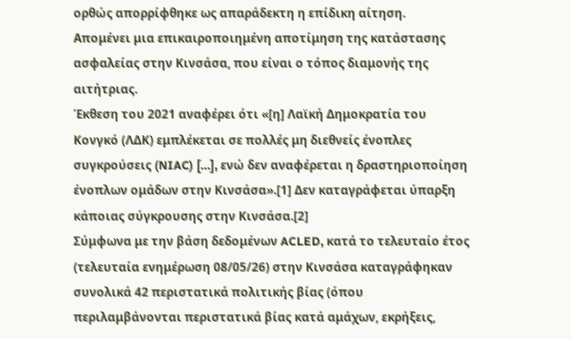ορθώς απορρίφθηκε ως απαράδεκτη η επίδικη αίτηση.
Απομένει μια επικαιροποιημένη αποτίμηση της κατάστασης ασφαλείας στην Κινσάσα, που είναι ο τόπος διαμονής της αιτήτριας.
Έκθεση του 2021 αναφέρει ότι «[η] Λαϊκή Δημοκρατία του Κονγκό (ΛΔΚ) εμπλέκεται σε πολλές μη διεθνείς ένοπλες συγκρούσεις (NIAC) […], ενώ δεν αναφέρεται η δραστηριοποίηση ένοπλων ομάδων στην Κινσάσα».[1] Δεν καταγράφεται ύπαρξη κάποιας σύγκρουσης στην Κινσάσα.[2]
Σύμφωνα με την βάση δεδομένων ACLED, κατά το τελευταίο έτος (τελευταία ενημέρωση 08/05/26) στην Κινσάσα καταγράφηκαν συνολικά 42 περιστατικά πολιτικής βίας (όπου περιλαμβάνονται περιστατικά βίας κατά αμάχων, εκρήξεις,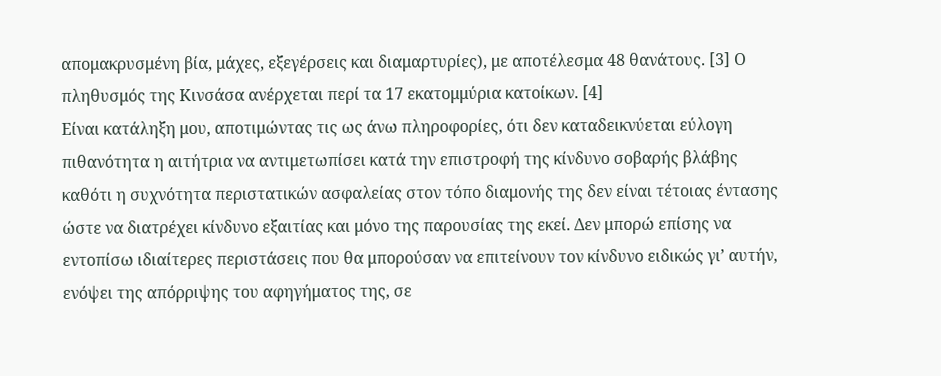απομακρυσμένη βία, μάχες, εξεγέρσεις και διαμαρτυρίες), με αποτέλεσμα 48 θανάτους. [3] Ο πληθυσμός της Κινσάσα ανέρχεται περί τα 17 εκατομμύρια κατοίκων. [4]
Είναι κατάληξη μου, αποτιμώντας τις ως άνω πληροφορίες, ότι δεν καταδεικνύεται εύλογη πιθανότητα η αιτήτρια να αντιμετωπίσει κατά την επιστροφή της κίνδυνο σοβαρής βλάβης καθότι η συχνότητα περιστατικών ασφαλείας στον τόπο διαμονής της δεν είναι τέτοιας έντασης ώστε να διατρέχει κίνδυνο εξαιτίας και μόνο της παρουσίας της εκεί. Δεν μπορώ επίσης να εντοπίσω ιδιαίτερες περιστάσεις που θα μπορούσαν να επιτείνουν τον κίνδυνο ειδικώς γι’ αυτήν, ενόψει της απόρριψης του αφηγήματος της, σε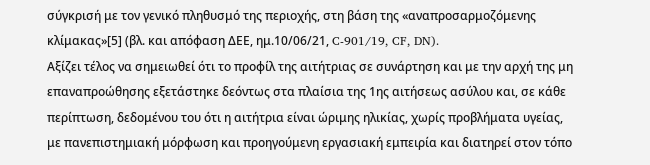σύγκρισή με τον γενικό πληθυσμό της περιοχής, στη βάση της «αναπροσαρμοζόμενης κλίμακας»[5] (βλ. και απόφαση ΔΕΕ, ημ.10/06/21, C-901/19, CF, DN).
Αξίζει τέλος να σημειωθεί ότι το προφίλ της αιτήτριας σε συνάρτηση και με την αρχή της μη επαναπροώθησης εξετάστηκε δεόντως στα πλαίσια της 1ης αιτήσεως ασύλου και, σε κάθε περίπτωση, δεδομένου του ότι η αιτήτρια είναι ώριμης ηλικίας, χωρίς προβλήματα υγείας, με πανεπιστημιακή μόρφωση και προηγούμενη εργασιακή εμπειρία και διατηρεί στον τόπο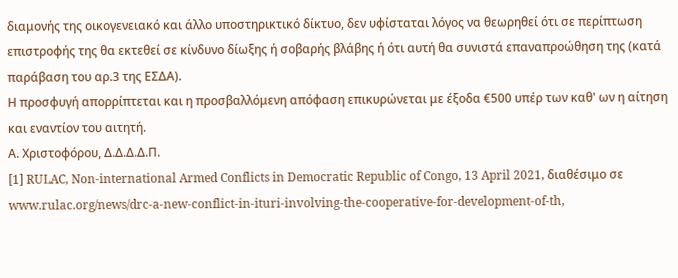διαμονής της οικογενειακό και άλλο υποστηρικτικό δίκτυο, δεν υφίσταται λόγος να θεωρηθεί ότι σε περίπτωση επιστροφής της θα εκτεθεί σε κίνδυνο δίωξης ή σοβαρής βλάβης ή ότι αυτή θα συνιστά επαναπροώθηση της (κατά παράβαση του αρ.3 της ΕΣΔΑ).
Η προσφυγή απορρίπτεται και η προσβαλλόμενη απόφαση επικυρώνεται με έξοδα €500 υπέρ των καθ' ων η αίτηση και εναντίον του αιτητή.
Α. Χριστοφόρου, Δ.Δ.Δ.Δ.Π.
[1] RULAC, Non-international Armed Conflicts in Democratic Republic of Congo, 13 April 2021, διαθέσιμο σε www.rulac.org/news/drc-a-new-conflict-in-ituri-involving-the-cooperative-for-development-of-th,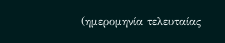(ημερομηνία τελευταίας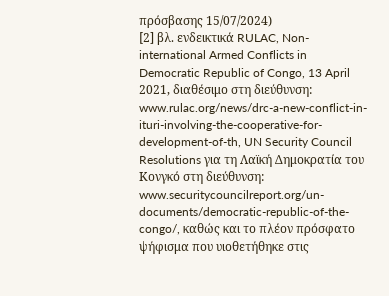πρόσβασης 15/07/2024)
[2] βλ. ενδεικτικά RULAC, Non-international Armed Conflicts in Democratic Republic of Congo, 13 April 2021, διαθέσιμο στη διεύθυνση: www.rulac.org/news/drc-a-new-conflict-in-ituri-involving-the-cooperative-for-development-of-th, UN Security Council Resolutions για τη Λαϊκή Δημοκρατία του Κονγκό στη διεύθυνση: www.securitycouncilreport.org/un-documents/democratic-republic-of-the-congo/, καθώς και το πλέον πρόσφατο ψήφισμα που υιοθετήθηκε στις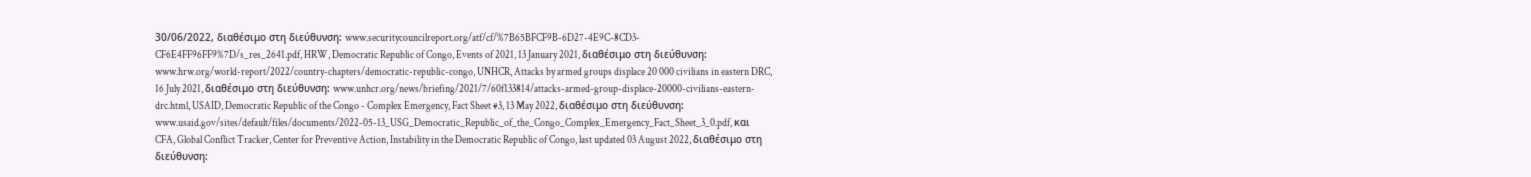30/06/2022, διαθέσιμο στη διεύθυνση: www.securitycouncilreport.org/atf/cf/%7B65BFCF9B-6D27-4E9C-8CD3-CF6E4FF96FF9%7D/s_res_2641.pdf, HRW, Democratic Republic of Congo, Events of 2021, 13 January 2021, διαθέσιμο στη διεύθυνση: www.hrw.org/world-report/2022/country-chapters/democratic-republic-congo, UNHCR, Attacks by armed groups displace 20 000 civilians in eastern DRC, 16 July 2021, διαθέσιμο στη διεύθυνση: www.unhcr.org/news/briefing/2021/7/60f133814/attacks-armed-group-displace-20000-civilians-eastern-drc.html, USAID, Democratic Republic of the Congo - Complex Emergency, Fact Sheet #3, 13 May 2022, διαθέσιμο στη διεύθυνση: www.usaid.gov/sites/default/files/documents/2022-05-13_USG_Democratic_Republic_of_the_Congo_Complex_Emergency_Fact_Sheet_3_0.pdf, και CFA, Global Conflict Tracker, Center for Preventive Action, Instability in the Democratic Republic of Congo, last updated 03 August 2022, διαθέσιμο στη διεύθυνση: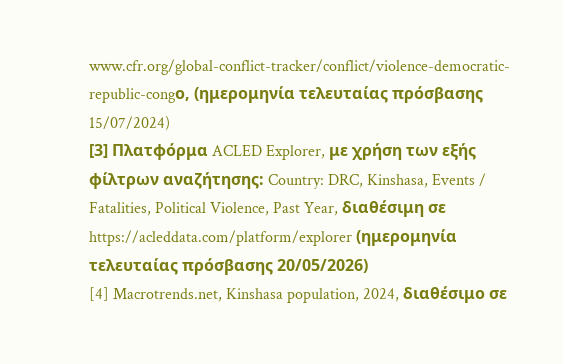www.cfr.org/global-conflict-tracker/conflict/violence-democratic-republic-congο, (ημερομηνία τελευταίας πρόσβασης 15/07/2024)
[3] Πλατφόρμα ACLED Explorer, με χρήση των εξής φίλτρων αναζήτησης: Country: DRC, Kinshasa, Events / Fatalities, Political Violence, Past Year, διαθέσιμη σε https://acleddata.com/platform/explorer (ημερομηνία τελευταίας πρόσβασης 20/05/2026)
[4] Macrotrends.net, Kinshasa population, 2024, διαθέσιμο σε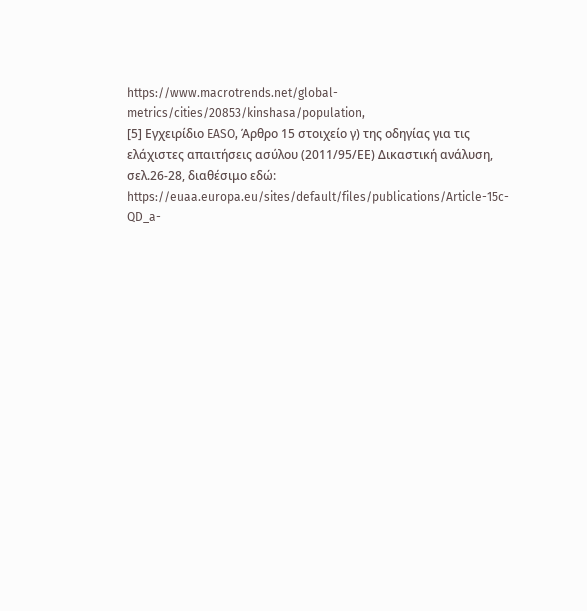https://www.macrotrends.net/global-metrics/cities/20853/kinshasa/population,
[5] Εγχειρίδιο EASO, Άρθρο 15 στοιχείο γ) της οδηγίας για τις ελάχιστες απαιτήσεις ασύλου (2011/95/ΕΕ) Δικαστική ανάλυση, σελ.26-28, διαθέσιμο εδώ: https://euaa.europa.eu/sites/default/files/publications/Article-15c-QD_a-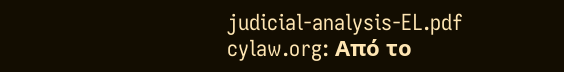judicial-analysis-EL.pdf
cylaw.org: Από το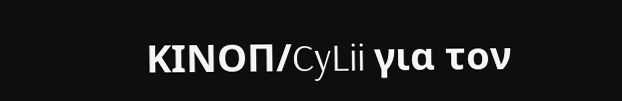ΚΙΝOΠ/CyLii για τον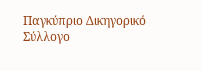Παγκύπριο Δικηγορικό Σύλλογο